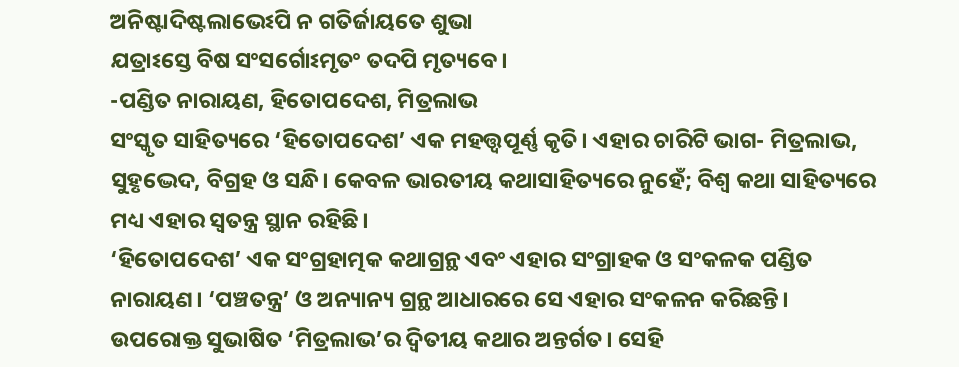ଅନିଷ୍ଟାଦିଷ୍ଟଲାଭେଽପି ନ ଗତିର୍ଜାୟତେ ଶୁଭା
ଯତ୍ରାଽସ୍ତେ ବିଷ ସଂସର୍ଗୋଽମୃତଂ ତଦପି ମୃତ୍ୟବେ।
-ପଣ୍ଡିତ ନାରାୟଣ, ହିତୋପଦେଶ, ମିତ୍ରଲାଭ
ସଂସ୍କୃତ ସାହିତ୍ୟରେ ‘ହିତୋପଦେଶ’ ଏକ ମହତ୍ତ୍ୱପୂର୍ଣ୍ଣ କୃତି। ଏହାର ଚାରିଟି ଭାଗ- ମିତ୍ରଲାଭ, ସୁହୃଦ୍ଭେଦ, ବିଗ୍ରହ ଓ ସନ୍ଧି। କେବଳ ଭାରତୀୟ କଥାସାହିତ୍ୟରେ ନୁହେଁ; ବିଶ୍ୱ କଥା ସାହିତ୍ୟରେ ମଧ୍ୟ ଏହାର ସ୍ୱତନ୍ତ୍ର ସ୍ଥାନ ରହିଛି।
‘ହିତୋପଦେଶ’ ଏକ ସଂଗ୍ରହାତ୍ମକ କଥାଗ୍ରନ୍ଥ ଏବଂ ଏହାର ସଂଗ୍ରାହକ ଓ ସଂକଳକ ପଣ୍ଡିତ ନାରାୟଣ। ‘ପଞ୍ଚତନ୍ତ୍ର’ ଓ ଅନ୍ୟାନ୍ୟ ଗ୍ରନ୍ଥ ଆଧାରରେ ସେ ଏହାର ସଂକଳନ କରିଛନ୍ତି।
ଉପରୋକ୍ତ ସୁଭାଷିତ ‘ମିତ୍ରଲାଭ’ର ଦ୍ୱିତୀୟ କଥାର ଅନ୍ତର୍ଗତ। ସେହି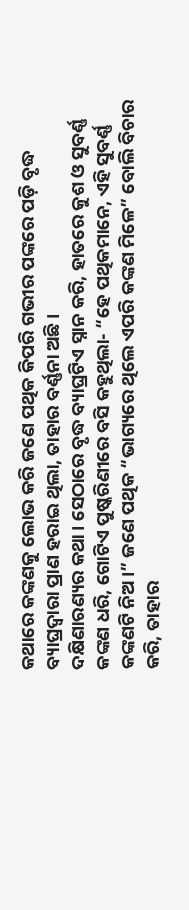କଥାରେ କଙ୍କଣକୁ ଲୋଭ କରି ଜଣେ ପଥିକ କିପରି ଗଭୀର ପଙ୍କରେ ପଡ଼ି ବୃଦ୍ଧ ବ୍ୟାଘ୍ରଦ୍ୱାରା ପ୍ରାଣ ହରାଇ ଥିଲା, ତାହାର ବର୍ଣ୍ଣନା ଅଛି।
ଦକ୍ଷିଣାରଣ୍ୟର କଥା। ସେଠାରେ ବୃଦ୍ଧ ବ୍ୟାଘ୍ରଟିଏ ସ୍ନାନ କରି, ହାତରେ କୁଶ ଓ ସୁବର୍ଣ୍ଣ କଙ୍କଣ ଧରି, ଗୋଟିଏ ପୁଷ୍କରିଣୀରେ ବସି କହୁଥିଲା- “ହେ ପଥିକମାନେ, ଏହି ସୁବର୍ଣ୍ଣ କଙ୍କଣଟି ନିଅ।” ଜଣେ ପଥିକ “ଭାଗ୍ୟରେ ଥିଲେ ଏପରି କଙ୍କଣ ମିଳେ” ବୋଲି ବିଚାର କରି, ତାହାର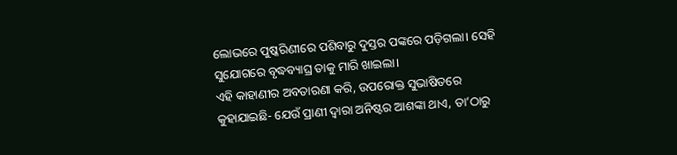ଲୋଭରେ ପୁଷ୍କରିଣୀରେ ପଶିବାରୁ ଦୁସ୍ତର ପଙ୍କରେ ପଡ଼ିଗଲା। ସେହି ସୁଯୋଗରେ ବୃଦ୍ଧବ୍ୟାଘ୍ର ତାକୁ ମାରି ଖାଇଲା।
ଏହି କାହାଣୀର ଅବତାରଣା କରି, ଉପରୋକ୍ତ ସୁଭାଷିତରେ କୁହାଯାଇଛି- ଯେଉଁ ପ୍ରାଣୀ ଦ୍ୱାରା ଅନିଷ୍ଟର ଆଶଙ୍କା ଥାଏ, ତା’ଠାରୁ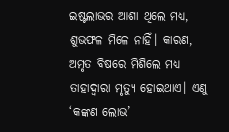ଇଷ୍ଟଲାଭର ଆଶା ଥିଲେ ମଧ୍ୟ, ଶୁଭଫଳ ମିଳେ ନାହିଁ। କାରଣ, ଅମୃତ ବିଷରେ ମିଶିଲେ ମଧ୍ୟ ତାହାଦ୍ୱାରା ମୃତ୍ୟୁ ହୋଇଥାଏ। ଏଣୁ ‘କଙ୍କଣ ଲୋଭ’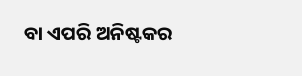ବା ଏପରି ଅନିଷ୍ଟକର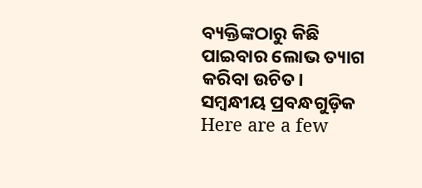ବ୍ୟକ୍ତିଙ୍କଠାରୁ କିଛି ପାଇବାର ଲୋଭ ତ୍ୟାଗ କରିବା ଉଚିତ।
ସମ୍ବନ୍ଧୀୟ ପ୍ରବନ୍ଧଗୁଡ଼ିକ
Here are a few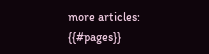more articles:
{{#pages}}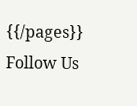{{/pages}}
Follow Us